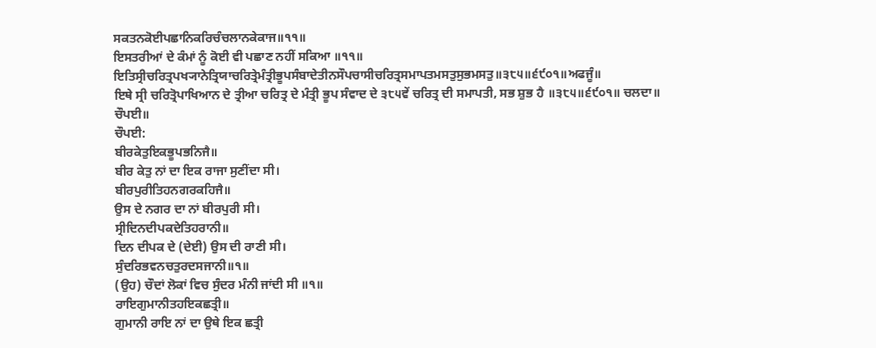ਸਕਤਨਕੋਈਪਛਾਨਿਕਰਿਚੰਚਲਾਨਕੇਕਾਜ॥੧੧॥
ਇਸਤਰੀਆਂ ਦੇ ਕੰਮਾਂ ਨੂੰ ਕੋਈ ਵੀ ਪਛਾਣ ਨਹੀਂ ਸਕਿਆ ॥੧੧॥
ਇਤਿਸ੍ਰੀਚਰਿਤ੍ਰਪਖ੍ਯਾਨੇਤ੍ਰਿਯਾਚਰਿਤ੍ਰੇਮੰਤ੍ਰੀਭੂਪਸੰਬਾਦੇਤੀਨਸੌਪਚਾਸੀਚਰਿਤ੍ਰਸਮਾਪਤਮਸਤੁਸੁਭਮਸਤੁ॥੩੮੫॥੬੯੦੧॥ਅਫਜੂੰ॥
ਇਥੇ ਸ੍ਰੀ ਚਰਿਤ੍ਰੋਪਾਖਿਆਨ ਦੇ ਤ੍ਰੀਆ ਚਰਿਤ੍ਰ ਦੇ ਮੰਤ੍ਰੀ ਭੂਪ ਸੰਵਾਦ ਦੇ ੩੮੫ਵੇਂ ਚਰਿਤ੍ਰ ਦੀ ਸਮਾਪਤੀ, ਸਭ ਸ਼ੁਭ ਹੈ ॥੩੮੫॥੬੯੦੧॥ ਚਲਦਾ॥
ਚੌਪਈ॥
ਚੌਪਈ:
ਬੀਰਕੇਤੁਇਕਭੂਪਭਨਿਜੈ॥
ਬੀਰ ਕੇਤੁ ਨਾਂ ਦਾ ਇਕ ਰਾਜਾ ਸੁਣੀਂਦਾ ਸੀ।
ਬੀਰਪੁਰੀਤਿਹਨਗਰਕਹਿਜੈ॥
ਉਸ ਦੇ ਨਗਰ ਦਾ ਨਾਂ ਬੀਰਪੁਰੀ ਸੀ।
ਸ੍ਰੀਦਿਨਦੀਪਕਦੇਤਿਹਰਾਨੀ॥
ਦਿਨ ਦੀਪਕ ਦੇ (ਦੇਈ) ਉਸ ਦੀ ਰਾਣੀ ਸੀ।
ਸੁੰਦਰਿਭਵਨਚਤੁਰਦਸਜਾਨੀ॥੧॥
(ਉਹ) ਚੌਦਾਂ ਲੋਕਾਂ ਵਿਚ ਸੁੰਦਰ ਮੰਨੀ ਜਾਂਦੀ ਸੀ ॥੧॥
ਰਾਇਗੁਮਾਨੀਤਹਇਕਛਤ੍ਰੀ॥
ਗੁਮਾਨੀ ਰਾਇ ਨਾਂ ਦਾ ਉਥੇ ਇਕ ਛਤ੍ਰੀ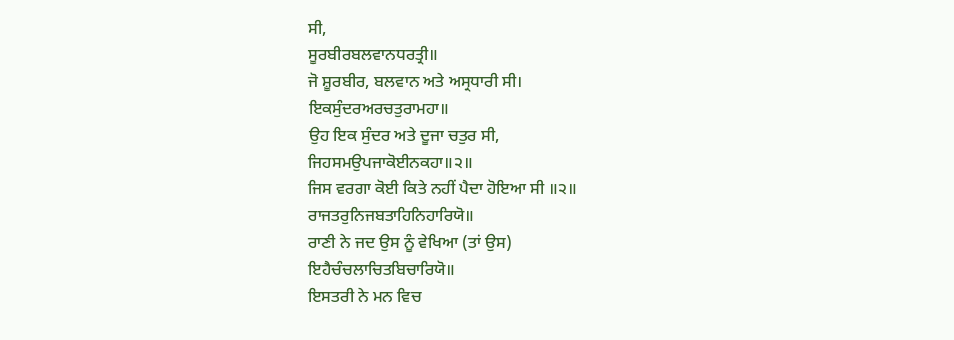ਸੀ,
ਸੂਰਬੀਰਬਲਵਾਨਧਰਤ੍ਰੀ॥
ਜੋ ਸ਼ੂਰਬੀਰ, ਬਲਵਾਨ ਅਤੇ ਅਸ੍ਰਧਾਰੀ ਸੀ।
ਇਕਸੁੰਦਰਅਰਚਤੁਰਾਮਹਾ॥
ਉਹ ਇਕ ਸੁੰਦਰ ਅਤੇ ਦੂਜਾ ਚਤੁਰ ਸੀ,
ਜਿਹਸਮਉਪਜਾਕੋਈਨਕਹਾ॥੨॥
ਜਿਸ ਵਰਗਾ ਕੋਈ ਕਿਤੇ ਨਹੀਂ ਪੈਦਾ ਹੋਇਆ ਸੀ ॥੨॥
ਰਾਜਤਰੁਨਿਜਬਤਾਹਿਨਿਹਾਰਿਯੋ॥
ਰਾਣੀ ਨੇ ਜਦ ਉਸ ਨੂੰ ਵੇਖਿਆ (ਤਾਂ ਉਸ)
ਇਹੈਚੰਚਲਾਚਿਤਬਿਚਾਰਿਯੋ॥
ਇਸਤਰੀ ਨੇ ਮਨ ਵਿਚ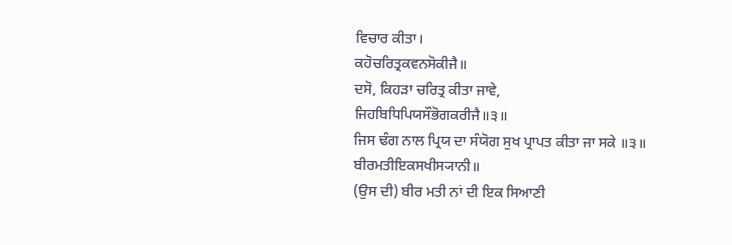ਵਿਚਾਰ ਕੀਤਾ।
ਕਹੋਚਰਿਤ੍ਰਕਵਨਸੋਕੀਜੈ॥
ਦਸੋ, ਕਿਹੜਾ ਚਰਿਤ੍ਰ ਕੀਤਾ ਜਾਵੇ,
ਜਿਹਬਿਧਿਪਿਯਸੌਭੋਗਕਰੀਜੈ॥੩॥
ਜਿਸ ਢੰਗ ਨਾਲ ਪ੍ਰਿਯ ਦਾ ਸੰਯੋਗ ਸੁਖ ਪ੍ਰਾਪਤ ਕੀਤਾ ਜਾ ਸਕੇ ॥੩॥
ਬੀਰਮਤੀਇਕਸਖੀਸ੍ਯਾਨੀ॥
(ਉਸ ਦੀ) ਬੀਰ ਮਤੀ ਨਾਂ ਦੀ ਇਕ ਸਿਆਣੀ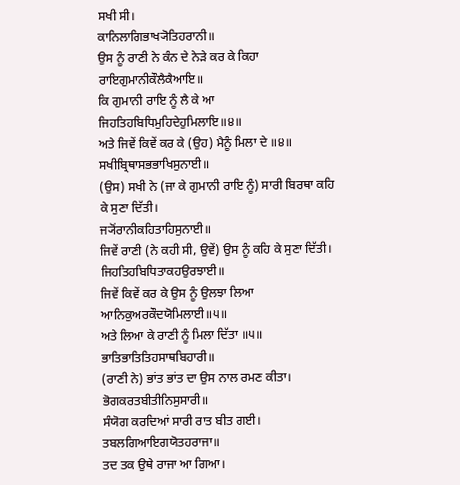ਸਖੀ ਸੀ।
ਕਾਨਿਲਾਗਿਭਾਖ੍ਯੋਤਿਹਰਾਨੀ॥
ਉਸ ਨੂੰ ਰਾਣੀ ਨੇ ਕੰਨ ਦੇ ਨੇੜੇ ਕਰ ਕੇ ਕਿਹਾ
ਰਾਇਗੁਮਾਨੀਕੌਲੈਕੈਆਇ॥
ਕਿ ਗੁਮਾਨੀ ਰਾਇ ਨੂੰ ਲੈ ਕੇ ਆ
ਜਿਹਤਿਹਬਿਧਿਮੁਹਿਦੇਹੁਮਿਲਾਇ॥੪॥
ਅਤੇ ਜਿਵੇਂ ਕਿਵੇਂ ਕਰ ਕੇ (ਉਹ) ਮੈਨੂੰ ਮਿਲਾ ਦੇ ॥੪॥
ਸਖੀਬ੍ਰਿਥਾਸਭਭਾਖਿਸੁਨਾਈ॥
(ਉਸ) ਸਖੀ ਨੇ (ਜਾ ਕੇ ਗੁਮਾਨੀ ਰਾਇ ਨੂੰ) ਸਾਰੀ ਬਿਰਥਾ ਕਹਿ ਕੇ ਸੁਣਾ ਦਿੱਤੀ।
ਜ੍ਯੋਂਰਾਨੀਕਹਿਤਾਹਿਸੁਨਾਈ॥
ਜਿਵੇਂ ਰਾਣੀ (ਨੇ ਕਹੀ ਸੀ, ਉਵੇਂ) ਉਸ ਨੂੰ ਕਹਿ ਕੇ ਸੁਣਾ ਦਿੱਤੀ।
ਜਿਹਤਿਹਬਿਧਿਤਾਕਹਉਰਝਾਈ॥
ਜਿਵੇਂ ਕਿਵੇਂ ਕਰ ਕੇ ਉਸ ਨੂੰ ਉਲਝਾ ਲਿਆ
ਆਨਿਕੁਅਰਕੌਦਯੋਮਿਲਾਈ॥੫॥
ਅਤੇ ਲਿਆ ਕੇ ਰਾਣੀ ਨੂੰ ਮਿਲਾ ਦਿੱਤਾ ॥੫॥
ਭਾਤਿਭਾਤਿਤਿਹਸਾਥਬਿਹਾਰੀ॥
(ਰਾਣੀ ਨੇ) ਭਾਂਤ ਭਾਂਤ ਦਾ ਉਸ ਨਾਲ ਰਮਣ ਕੀਤਾ।
ਭੋਗਕਰਤਬੀਤੀਨਿਸੁਸਾਰੀ॥
ਸੰਯੋਗ ਕਰਦਿਆਂ ਸਾਰੀ ਰਾਤ ਬੀਤ ਗਈ।
ਤਬਲਗਿਆਇਗਯੋਤਹਰਾਜਾ॥
ਤਦ ਤਕ ਉਥੇ ਰਾਜਾ ਆ ਗਿਆ।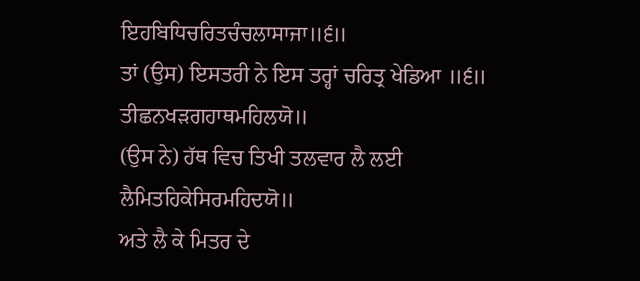ਇਹਬਿਧਿਚਰਿਤਚੰਚਲਾਸਾਜਾ॥੬॥
ਤਾਂ (ਉਸ) ਇਸਤਰੀ ਨੇ ਇਸ ਤਰ੍ਹਾਂ ਚਰਿਤ੍ਰ ਖੇਡਿਆ ॥੬॥
ਤੀਛਨਖੜਗਹਾਥਮਹਿਲਯੋ॥
(ਉਸ ਨੇ) ਹੱਥ ਵਿਚ ਤਿਖੀ ਤਲਵਾਰ ਲੈ ਲਈ
ਲੈਮਿਤਹਿਕੇਸਿਰਮਹਿਦਯੋ॥
ਅਤੇ ਲੈ ਕੇ ਮਿਤਰ ਦੇ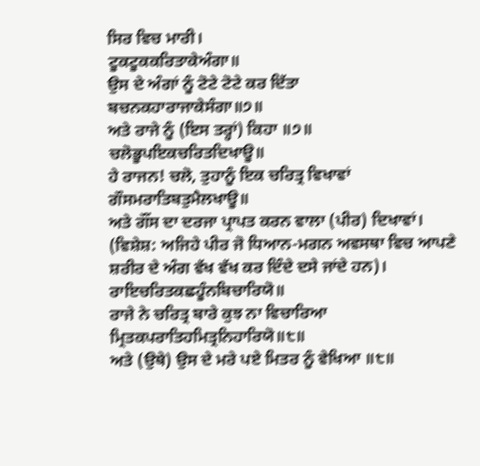ਸਿਰ ਵਿਚ ਮਾਰੀ।
ਟੂਕਟੂਕਕਰਿਤਾਕੇਅੰਗਾ॥
ਉਸ ਦੇ ਅੰਗਾਂ ਨੂੰ ਟੋਟੇ ਟੋਟੇ ਕਰ ਦਿੱਤਾ
ਬਚਨਕਹਾਰਾਜਾਕੇਸੰਗਾ॥੭॥
ਅਤੇ ਰਾਜੇ ਨੂੰ (ਇਸ ਤਰ੍ਹਾਂ) ਕਿਹਾ ॥੭॥
ਚਲੋਭੂਪਇਕਚਰਿਤਦਿਖਾਊ॥
ਹੇ ਰਾਜਨ! ਚਲੋ, ਤੁਹਾਨੂੰ ਇਕ ਚਰਿਤ੍ਰ ਵਿਖਾਵਾਂ
ਗੌਸਮਰਾਤਿਬਤੁਮੈਲਖਾਊ॥
ਅਤੇ ਗੌਂਸ ਦਾ ਦਰਜਾ ਪ੍ਰਾਪਤ ਕਰਨ ਵਾਲਾ (ਪੀਰ) ਦਿਖਾਵਾਂ। (ਵਿਸ਼ੇਸ਼: ਅਜਿਹੇ ਪੀਰ ਜੋ ਧਿਆਨ-ਮਗਨ ਅਵਸਥਾ ਵਿਚ ਆਪਣੇ ਸ਼ਰੀਰ ਦੇ ਅੰਗ ਵੱਖ ਵੱਖ ਕਰ ਦਿੰਦੇ ਦਸੇ ਜਾਂਦੇ ਹਨ)।
ਰਾਇਚਰਿਤਕਛਹੂੰਨਬਿਚਾਰਿਯੋ॥
ਰਾਜੇ ਨੇ ਚਰਿਤ੍ਰ ਬਾਰੇ ਕੁਝ ਨਾ ਵਿਚਾਰਿਆ
ਮ੍ਰਿਤਕਪਰਾਤਿਹਮਿਤ੍ਰਨਿਹਾਰਿਯੋ॥੮॥
ਅਤੇ (ਉਥੇ) ਉਸ ਦੇ ਮਰੇ ਪਏ ਮਿਤਰ ਨੂੰ ਵੇਖਿਆ ॥੮॥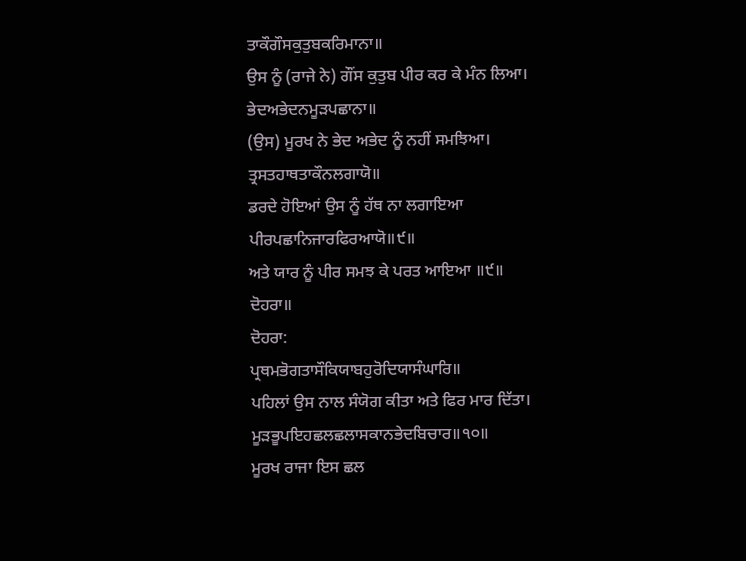ਤਾਕੌਗੌਸਕੁਤੁਬਕਰਿਮਾਨਾ॥
ਉਸ ਨੂੰ (ਰਾਜੇ ਨੇ) ਗੌਂਸ ਕੁਤੁਬ ਪੀਰ ਕਰ ਕੇ ਮੰਨ ਲਿਆ।
ਭੇਦਅਭੇਦਨਮੂੜਪਛਾਨਾ॥
(ਉਸ) ਮੂਰਖ ਨੇ ਭੇਦ ਅਭੇਦ ਨੂੰ ਨਹੀਂ ਸਮਝਿਆ।
ਤ੍ਰਸਤਹਾਥਤਾਕੌਨਲਗਾਯੋ॥
ਡਰਦੇ ਹੋਇਆਂ ਉਸ ਨੂੰ ਹੱਥ ਨਾ ਲਗਾਇਆ
ਪੀਰਪਛਾਨਿਜਾਰਫਿਰਆਯੋ॥੯॥
ਅਤੇ ਯਾਰ ਨੂੰ ਪੀਰ ਸਮਝ ਕੇ ਪਰਤ ਆਇਆ ॥੯॥
ਦੋਹਰਾ॥
ਦੋਹਰਾ:
ਪ੍ਰਥਮਭੋਗਤਾਸੌਕਿਯਾਬਹੁਰੋਦਿਯਾਸੰਘਾਰਿ॥
ਪਹਿਲਾਂ ਉਸ ਨਾਲ ਸੰਯੋਗ ਕੀਤਾ ਅਤੇ ਫਿਰ ਮਾਰ ਦਿੱਤਾ।
ਮੂੜਭੂਪਇਹਛਲਛਲਾਸਕਾਨਭੇਦਬਿਚਾਰ॥੧੦॥
ਮੂਰਖ ਰਾਜਾ ਇਸ ਛਲ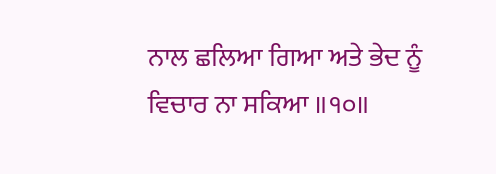ਨਾਲ ਛਲਿਆ ਗਿਆ ਅਤੇ ਭੇਦ ਨੂੰ ਵਿਚਾਰ ਨਾ ਸਕਿਆ ॥੧੦॥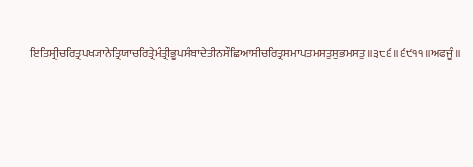ਇਤਿਸ੍ਰੀਚਰਿਤ੍ਰਪਖ੍ਯਾਨੇਤ੍ਰਿਯਾਚਰਿਤ੍ਰੇਮੰਤ੍ਰੀਭੂਪਸੰਬਾਦੇਤੀਨਸੌਛਿਆਸੀਚਰਿਤ੍ਰਸਮਾਪਤਮਸਤੁਸੁਭਮਸਤੁ॥੩੮੬॥੬੯੧੧॥ਅਫਜੂੰ॥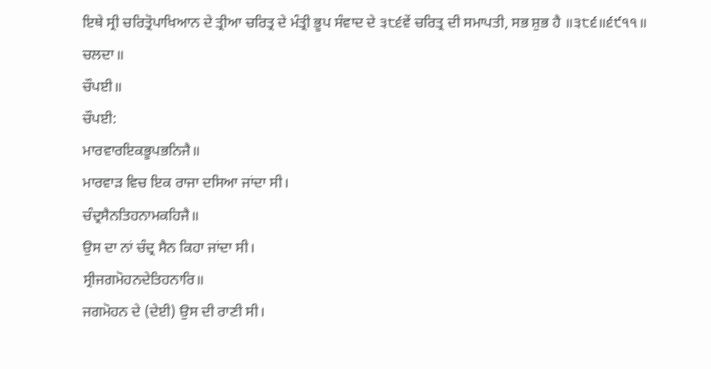ਇਥੇ ਸ੍ਰੀ ਚਰਿਤ੍ਰੋਪਾਖਿਆਨ ਦੇ ਤ੍ਰੀਆ ਚਰਿਤ੍ਰ ਦੇ ਮੰਤ੍ਰੀ ਭੂਪ ਸੰਵਾਦ ਦੇ ੩੮੬ਵੇਂ ਚਰਿਤ੍ਰ ਦੀ ਸਮਾਪਤੀ, ਸਭ ਸ਼ੁਭ ਹੈ ॥੩੮੬॥੬੯੧੧॥ ਚਲਦਾ॥
ਚੌਪਈ॥
ਚੌਪਈ:
ਮਾਰਵਾਰਇਕਭੂਪਭਨਿਜੈ॥
ਮਾਰਵਾੜ ਵਿਚ ਇਕ ਰਾਜਾ ਦਸਿਆ ਜਾਂਦਾ ਸੀ।
ਚੰਦ੍ਰਸੈਨਤਿਹਨਾਮਕਹਿਜੈ॥
ਉਸ ਦਾ ਨਾਂ ਚੰਦ੍ਰ ਸੈਨ ਕਿਹਾ ਜਾਂਦਾ ਸੀ।
ਸ੍ਰੀਜਗਮੋਹਨਦੇਤਿਹਨਾਰਿ॥
ਜਗਮੋਹਨ ਦੇ (ਦੇਈ) ਉਸ ਦੀ ਰਾਣੀ ਸੀ।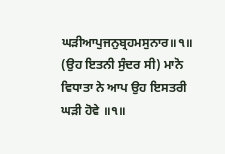ਘੜੀਆਪੁਜਨੁਬ੍ਰਹਮਸੁਨਾਰ॥੧॥
(ਉਹ ਇਤਨੀ ਸੁੰਦਰ ਸੀ) ਮਾਨੋ ਵਿਧਾਤਾ ਨੇ ਆਪ ਉਹ ਇਸਤਰੀ ਘੜੀ ਹੋਵੇ ॥੧॥